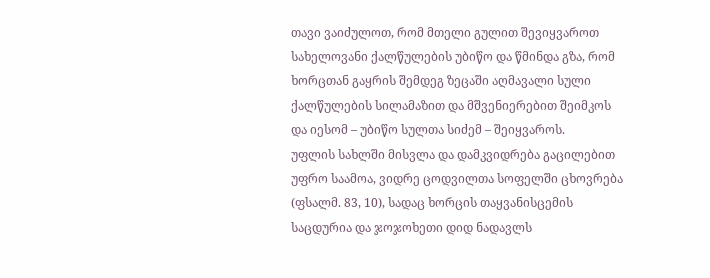თავი ვაიძულოთ, რომ მთელი გულით შევიყვაროთ სახელოვანი ქალწულების უბიწო და წმინდა გზა, რომ ხორცთან გაყრის შემდეგ ზეცაში აღმავალი სული ქალწულების სილამაზით და მშვენიერებით შეიმკოს და იესომ – უბიწო სულთა სიძემ – შეიყვაროს.
უფლის სახლში მისვლა და დამკვიდრება გაცილებით უფრო საამოა, ვიდრე ცოდვილთა სოფელში ცხოვრება (ფსალმ. 83, 10), სადაც ხორცის თაყვანისცემის საცდურია და ჯოჯოხეთი დიდ ნადავლს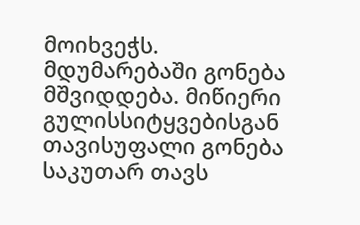მოიხვეჭს.
მდუმარებაში გონება მშვიდდება. მიწიერი გულისსიტყვებისგან თავისუფალი გონება საკუთარ თავს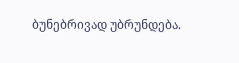ბუნებრივად უბრუნდება.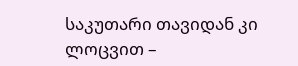საკუთარი თავიდან კი ლოცვით –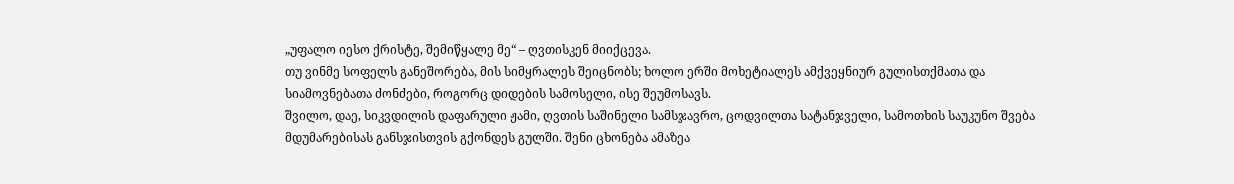„უფალო იესო ქრისტე, შემიწყალე მე“ – ღვთისკენ მიიქცევა.
თუ ვინმე სოფელს განეშორება, მის სიმყრალეს შეიცნობს; ხოლო ერში მოხეტიალეს ამქვეყნიურ გულისთქმათა და სიამოვნებათა ძონძები, როგორც დიდების სამოსელი, ისე შეუმოსავს.
შვილო, დაე, სიკვდილის დაფარული ჟამი, ღვთის საშინელი სამსჯავრო, ცოდვილთა სატანჯველი, სამოთხის საუკუნო შვება მდუმარებისას განსჯისთვის გქონდეს გულში. შენი ცხონება ამაზეა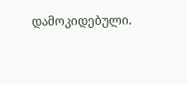დამოკიდებული.